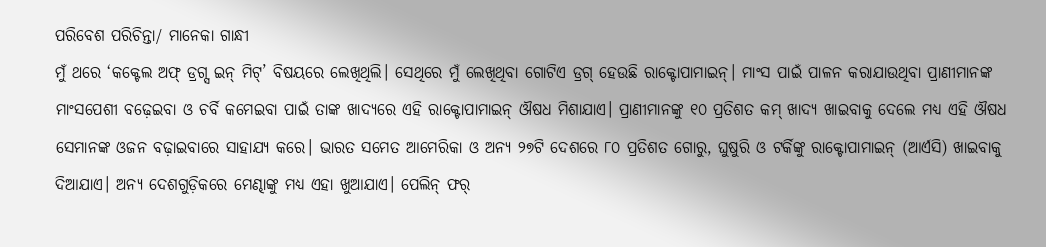ପରିବେଶ ପରିଚିନ୍ତା/ ମାନେକା ଗାନ୍ଧୀ
ମୁଁ ଥରେ ‘କକ୍ଟେଲ ଅଫ୍ ଡ୍ରଗ୍ସ ଇନ୍ ମିଟ୍’ ବିଷୟରେ ଲେଖିଥିଲି। ସେଥିରେ ମୁଁ ଲେଖିଥିବା ଗୋଟିଏ ଡ୍ରଗ୍ ହେଉଛି ରାକ୍ଟୋପାମାଇନ୍। ମାଂସ ପାଇଁ ପାଳନ କରାଯାଉଥିବା ପ୍ରାଣୀମାନଙ୍କ ମାଂସପେଶୀ ବଢ଼େଇବା ଓ ଚର୍ବି କମେଇବା ପାଇଁ ତାଙ୍କ ଖାଦ୍ୟରେ ଏହି ରାକ୍ଟୋପାମାଇନ୍ ଔଷଧ ମିଶାଯାଏ। ପ୍ରାଣୀମାନଙ୍କୁ ୧୦ ପ୍ରତିଶତ କମ୍ ଖାଦ୍ୟ ଖାଇବାକୁ ଦେଲେ ମଧ୍ୟ ଏହି ଔଷଧ ସେମାନଙ୍କ ଓଜନ ବଢ଼ାଇବାରେ ସାହାଯ୍ୟ କରେ। ଭାରତ ସମେତ ଆମେରିକା ଓ ଅନ୍ୟ ୨୭ଟି ଦେଶରେ ୮୦ ପ୍ରତିଶତ ଗୋରୁ, ଘୁଷୁରି ଓ ଟର୍କିଙ୍କୁ ରାକ୍ଟୋପାମାଇନ୍ (ଆର୍ଏସି) ଖାଇବାକୁ ଦିଆଯାଏ। ଅନ୍ୟ ଦେଶଗୁଡ଼ିକରେ ମେଣ୍ଢାଙ୍କୁ ମଧ୍ୟ ଏହା ଖୁଆଯାଏ। ପେଲିନ୍ ଫର୍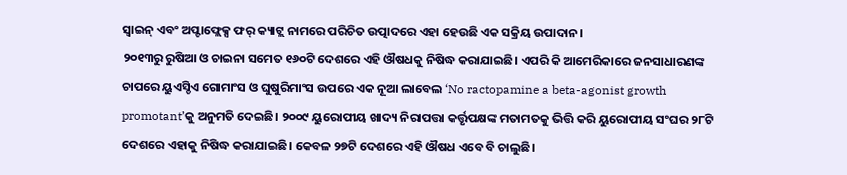ସ୍ବାଇନ୍ ଏବଂ ଅପ୍ଟାଫ୍ଲେକ୍ସ ଫର୍ କ୍ୟାଟ୍ଲ ନାମରେ ପରିଚିତ ଉତ୍ପାଦରେ ଏହା ହେଉଛି ଏକ ସକ୍ରିୟ ଉପାଦାନ।
୨୦୧୩ରୁ ରୁଷିଆ ଓ ଚାଇନା ସମେତ ୧୬୦ଟି ଦେଶରେ ଏହି ଔଷଧକୁ ନିଷିଦ୍ଧ କରାଯାଇଛି। ଏପରି କି ଆମେରିକାରେ ଜନସାଧାରଣଙ୍କ ଚାପରେ ୟୁଏସ୍ଡିଏ ଗୋମାଂସ ଓ ଘୁଷୁରିମାଂସ ଉପରେ ଏକ ନୂଆ ଲାବେଲ ‘No ractopamine a beta-agonist growth promotant’କୁ ଅନୁମତି ଦେଇଛି। ୨୦୦୯ ୟୁରୋପୀୟ ଖାଦ୍ୟ ନିରାପତ୍ତା କର୍ତ୍ତୃପକ୍ଷଙ୍କ ମତାମତକୁ ଭିତ୍ତି କରି ୟୁରୋପୀୟ ସଂଘର ୨୮ଟି ଦେଶରେ ଏହାକୁ ନିଷିଦ୍ଧ କରାଯାଇଛି। କେବଳ ୨୭ଟି ଦେଶରେ ଏହି ଔଷଧ ଏବେ ବି ଚାଲୁଛି।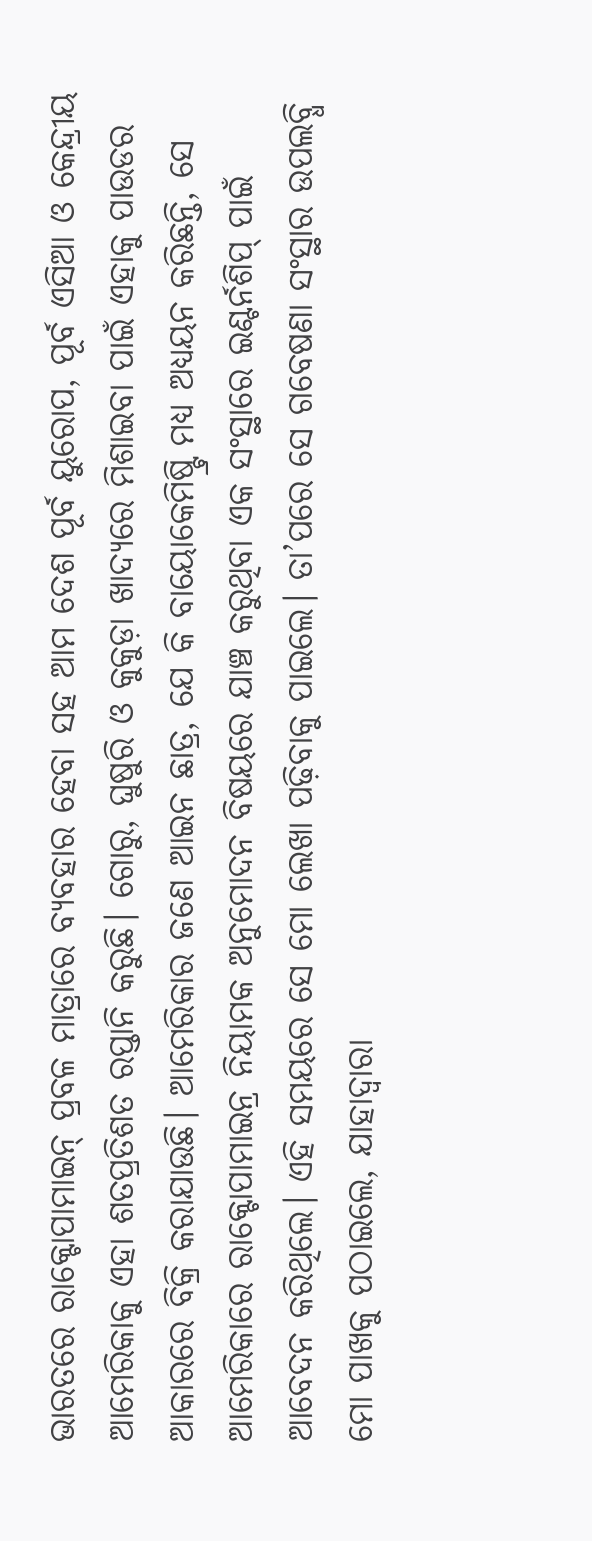ଭାରତରେ ରାକ୍ଟୋପାମାଇନ୍ ପ୍ରବଳ ମାତ୍ରାରେ ବ୍ୟବହାର ହେବା ସହ ଆମ ଦେଶ ପୂର୍ବ ୟୁରୋପ, ପୂର୍ବ ଏସିଆ ଓ କେନ୍ଦ୍ରୀୟ ଆମେରିକାକୁ ଏହା ଶତପ୍ରତିଶତ ରପ୍ତାନି କରୁଛି। ଗୋରୁ, ଘୁଷୁରି ଓ କୁକୁଡ଼ା ଖାଦ୍ୟରେ ମିଶାଇବା ପାଇଁ ଏହାକୁ ପାଉଡର ଆକାରରେ ବିକ୍ରି କରାଯାଉଛି। ଆମେରିକାର ଜଣେ ଆଇନ ଛାତ୍ର, ଯେ କି ବାୟୋକେମିଷ୍ଟ୍ରି ମଧ୍ୟ ଅଧ୍ୟୟନ କରିଛନ୍ତି, ସେ ଆମେରିକାରେ ରାକ୍ଟୋପାମାଇନ୍ର ନିୟାମକ ଅନୁମୋଦନ ବିଷୟରେ ଯାଞ୍ଚ କରୁଥିବା ଏକ ସଂସ୍ଥାରେ ଇଣ୍ଟର୍ନଶିପ୍ ପାଇଁ ଆବେଦନ କରିଥିଲେ। ଏହି ସମୟରେ ସେ ମୋ ଲେଖା ପଢ଼ିବାକୁ ପାଇଲେ। ତା’ପରେ ସେ ଗବେଷଣା ସଂସ୍ଥାର ଉପଲବ୍ଧି ମୋ ପାଖକୁ ପଠାଇଲେ, ଯାହାଦ୍ୱାରା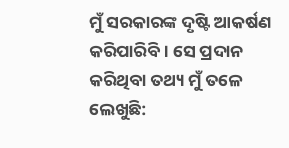ମୁଁ ସରକାରଙ୍କ ଦୃଷ୍ଟି ଆକର୍ଷଣ କରିପାରିବି। ସେ ପ୍ରଦାନ କରିଥିବା ତଥ୍ୟ ମୁଁ ତଳେ ଲେଖୁଛି: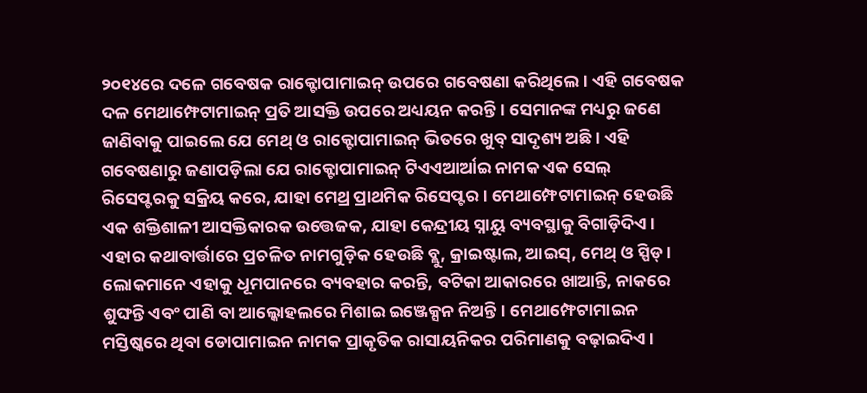୨୦୧୪ରେ ଦଳେ ଗବେଷକ ରାକ୍ଟୋପାମାଇନ୍ ଉପରେ ଗବେଷଣା କରିଥିଲେ। ଏହି ଗବେଷକ ଦଳ ମେଥାମ୍ଫେଟାମାଇନ୍ ପ୍ରତି ଆସକ୍ତି ଉପରେ ଅଧ୍ୟୟନ କରନ୍ତି। ସେମାନଙ୍କ ମଧ୍ୟରୁ ଜଣେ ଜାଣିବାକୁ ପାଇଲେ ଯେ ମେଥ୍ ଓ ରାକ୍ଟୋପାମାଇନ୍ ଭିତରେ ଖୁବ୍ ସାଦୃଶ୍ୟ ଅଛି। ଏହି ଗବେଷଣାରୁ ଜଣାପଡ଼ିଲା ଯେ ରାକ୍ଟୋପାମାଇନ୍ ଟିଏଏଆର୍ଆଇ ନାମକ ଏକ ସେଲ୍ ରିସେପ୍ଟରକୁ ସକ୍ରିୟ କରେ, ଯାହା ମେଥ୍ର ପ୍ରାଥମିକ ରିସେପ୍ଟର। ମେଥାମ୍ଫେଟାମାଇନ୍ ହେଉଛି ଏକ ଶକ୍ତିଶାଳୀ ଆସକ୍ତିକାରକ ଉତ୍ତେଜକ, ଯାହା କେନ୍ଦ୍ରୀୟ ସ୍ନାୟୁ ବ୍ୟବସ୍ଥାକୁ ବିଗାଡ଼ିଦିଏ। ଏହାର କଥାବାର୍ତ୍ତାରେ ପ୍ରଚଳିତ ନାମଗୁଡ଼ିକ ହେଉଛି ବ୍ଲୁ, କ୍ରାଇଷ୍ଟାଲ, ଆଇସ୍, ମେଥ୍ ଓ ସ୍ପିଡ୍। ଲୋକମାନେ ଏହାକୁ ଧୂମପାନରେ ବ୍ୟବହାର କରନ୍ତି, ବଟିକା ଆକାରରେ ଖାଆନ୍ତି, ନାକରେ ଶୁଙ୍ଘନ୍ତି ଏବଂ ପାଣି ବା ଆଲ୍କୋହଲରେ ମିଶାଇ ଇଞ୍ଜେକ୍ସନ ନିଅନ୍ତି। ମେଥାମ୍ଫେଟାମାଇନ ମସ୍ତିଷ୍କରେ ଥିବା ଡୋପାମାଇନ ନାମକ ପ୍ରାକୃତିକ ରାସାୟନିକର ପରିମାଣକୁ ବଢ଼ାଇଦିଏ।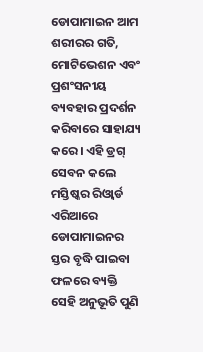ଡୋପାମାଇନ ଆମ ଶରୀରର ଗତି, ମୋଟିଭେଶନ ଏବଂ ପ୍ରଶଂସନୀୟ ବ୍ୟବହାର ପ୍ରଦର୍ଶନ କରିବାରେ ସାହାଯ୍ୟ କରେ। ଏହି ଡ୍ରଗ୍ ସେବନ କଲେ ମସ୍ତିଷ୍କର ରିଓ୍ବାର୍ଡ ଏରିଆରେ ଡୋପାମାଇନର ସ୍ତର ବୃଦ୍ଧି ପାଇବା ଫଳରେ ବ୍ୟକ୍ତି ସେହି ଅନୁଭୂତି ପୁଣି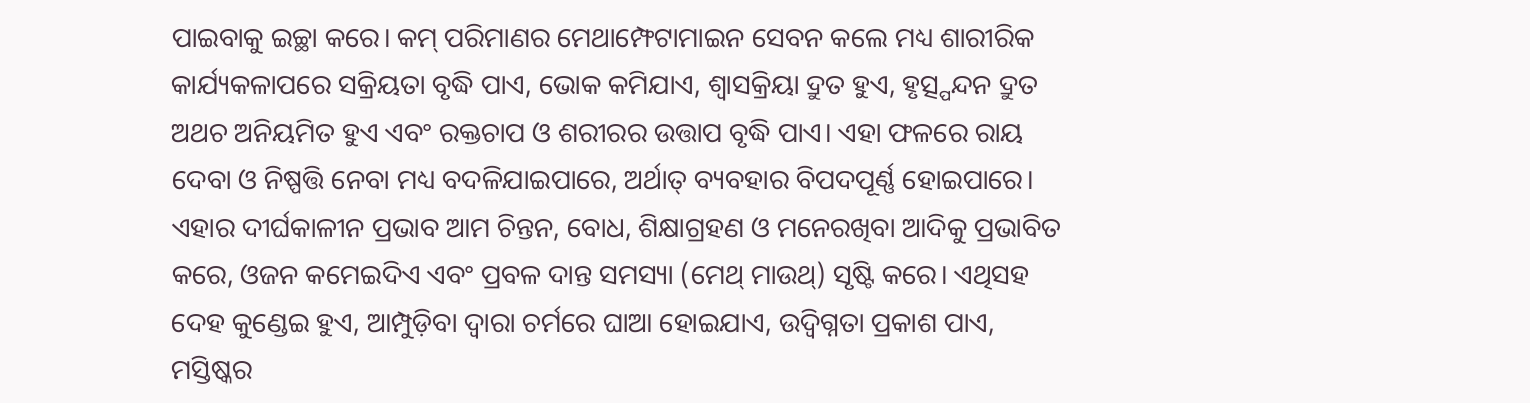ପାଇବାକୁ ଇଚ୍ଛା କରେ। କମ୍ ପରିମାଣର ମେଥାମ୍ଫେଟାମାଇନ ସେବନ କଲେ ମଧ୍ୟ ଶାରୀରିକ କାର୍ଯ୍ୟକଳାପରେ ସକ୍ରିୟତା ବୃଦ୍ଧି ପାଏ, ଭୋକ କମିଯାଏ, ଶ୍ୱାସକ୍ରିୟା ଦ୍ରୁତ ହୁଏ, ହୃତ୍ସ୍ପନ୍ଦନ ଦ୍ରୁତ ଅଥଚ ଅନିୟମିତ ହୁଏ ଏବଂ ରକ୍ତଚାପ ଓ ଶରୀରର ଉତ୍ତାପ ବୃଦ୍ଧି ପାଏ। ଏହା ଫଳରେ ରାୟ ଦେବା ଓ ନିଷ୍ପତ୍ତି ନେବା ମଧ୍ୟ ବଦଳିଯାଇପାରେ, ଅର୍ଥାତ୍ ବ୍ୟବହାର ବିପଦପୂର୍ଣ୍ଣ ହୋଇପାରେ। ଏହାର ଦୀର୍ଘକାଳୀନ ପ୍ରଭାବ ଆମ ଚିନ୍ତନ, ବୋଧ, ଶିକ୍ଷାଗ୍ରହଣ ଓ ମନେରଖିବା ଆଦିକୁ ପ୍ରଭାବିତ କରେ, ଓଜନ କମେଇଦିଏ ଏବଂ ପ୍ରବଳ ଦାନ୍ତ ସମସ୍ୟା (ମେଥ୍ ମାଉଥ୍) ସୃଷ୍ଟି କରେ। ଏଥିସହ ଦେହ କୁଣ୍ଡେଇ ହୁଏ, ଆମ୍ପୁଡ଼ିବା ଦ୍ୱାରା ଚର୍ମରେ ଘାଆ ହୋଇଯାଏ, ଉଦ୍ବିଗ୍ନତା ପ୍ରକାଶ ପାଏ, ମସ୍ତିଷ୍କର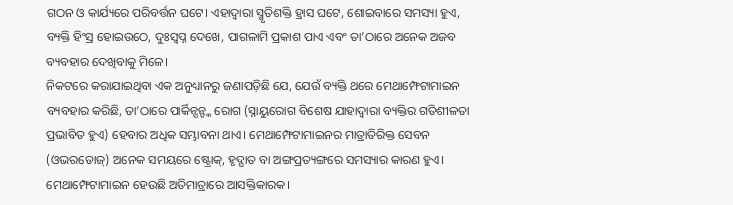ଗଠନ ଓ କାର୍ଯ୍ୟରେ ପରିବର୍ତ୍ତନ ଘଟେ। ଏହାଦ୍ୱାରା ସ୍ମୃତିଶକ୍ତି ହ୍ରାସ ଘଟେ, ଶୋଇବାରେ ସମସ୍ୟା ହୁଏ, ବ୍ୟକ୍ତି ହିଂସ୍ର ହୋଇଉଠେ, ଦୁଃସ୍ବପ୍ନ ଦେଖେ, ପାଗଳାମି ପ୍ରକାଶ ପାଏ ଏବଂ ତା’ଠାରେ ଅନେକ ଅଜବ ବ୍ୟବହାର ଦେଖିବାକୁ ମିଳେ।
ନିକଟରେ କରାଯାଇଥିବା ଏକ ଅନୁଧ୍ୟାନରୁ ଜଣାପଡ଼ିଛି ଯେ, ଯେଉଁ ବ୍ୟକ୍ତି ଥରେ ମେଥାମ୍ଫେଟାମାଇନ ବ୍ୟବହାର କରିଛି, ତା’ଠାରେ ପାର୍କିନ୍ସନ୍ଙ୍କ ରୋଗ (ସ୍ନାୟୁରୋଗ ବିଶେଷ ଯାହାଦ୍ୱାରା ବ୍ୟକ୍ତିର ଗତିଶୀଳତା ପ୍ରଭାବିତ ହୁଏ) ହେବାର ଅଧିକ ସମ୍ଭାବନା ଥାଏ। ମେଥାମ୍ଫେଟାମାଇନର ମାତ୍ରାତିରିକ୍ତ ସେବନ (ଓଭରଡୋଜ୍) ଅନେକ ସମୟରେ ଷ୍ଟ୍ରୋକ୍, ହୃଦ୍ଘାତ ବା ଅଙ୍ଗପ୍ରତ୍ୟଙ୍ଗରେ ସମସ୍ୟାର କାରଣ ହୁଏ। ମେଥାମ୍ଫେଟାମାଇନ ହେଉଛି ଅତିମାତ୍ରାରେ ଆସକ୍ତିକାରକ।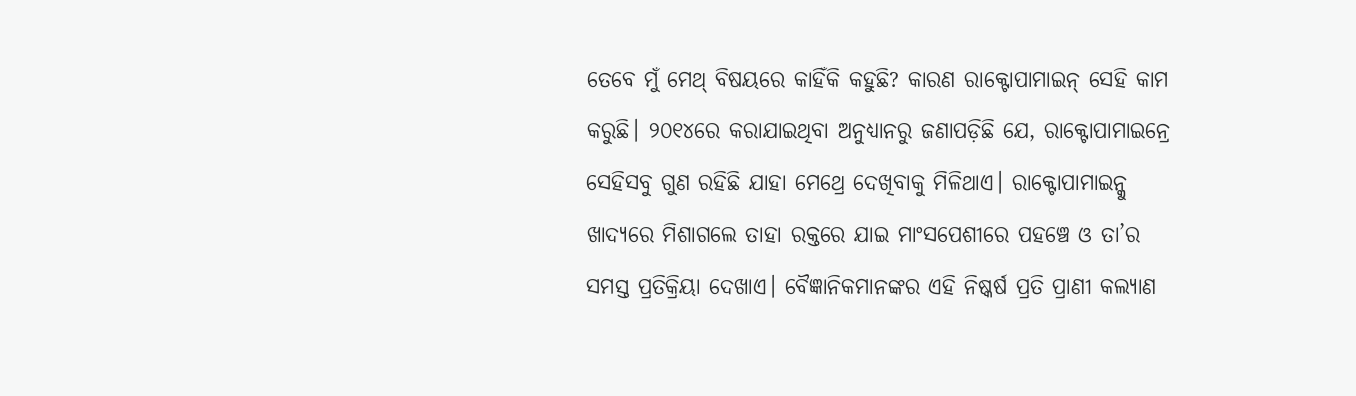ତେବେ ମୁଁ ମେଥ୍ ବିଷୟରେ କାହିଁକି କହୁଛି? କାରଣ ରାକ୍ଟୋପାମାଇନ୍ ସେହି କାମ କରୁଛି। ୨୦୧୪ରେ କରାଯାଇଥିବା ଅନୁଧ୍ୟାନରୁ ଜଣାପଡ଼ିଛି ଯେ, ରାକ୍ଟୋପାମାଇନ୍ରେ ସେହିସବୁ ଗୁଣ ରହିଛି ଯାହା ମେଥ୍ରେ ଦେଖିବାକୁ ମିଳିଥାଏ। ରାକ୍ଟୋପାମାଇନ୍କୁ ଖାଦ୍ୟରେ ମିଶାଗଲେ ତାହା ରକ୍ତରେ ଯାଇ ମାଂସପେଶୀରେ ପହଞ୍ଚେ ଓ ତା’ର ସମସ୍ତ ପ୍ରତିକ୍ରିୟା ଦେଖାଏ। ବୈଜ୍ଞାନିକମାନଙ୍କର ଏହି ନିଷ୍କର୍ଷ ପ୍ରତି ପ୍ରାଣୀ କଲ୍ୟାଣ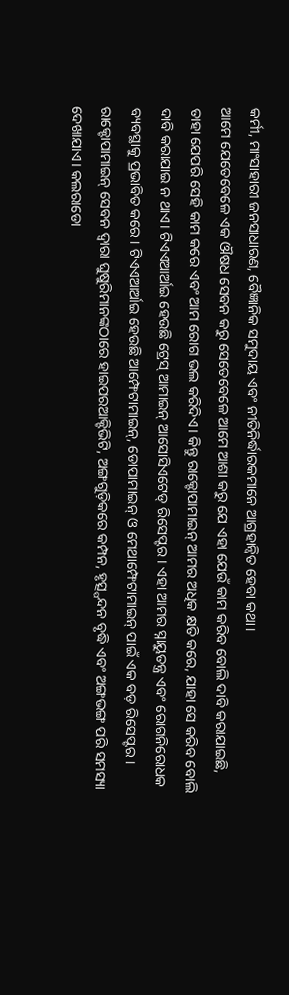କର୍ମୀ, ମାଂସାହାରୀ ଜନସାଧାରଣ, ବୈଜ୍ଞାନିକ ସମୁଦାୟ ଏବଂ ନୀତିନିର୍ଦ୍ଧାରକମାନେ ଆଗ୍ରହାନ୍ବିତ ହେବା କଥା।
ଆମେ ଯେତେବେଳେ ଏକ ଔଷଧ ସେବନ କରୁ ସେତେବେଳେ ଆମେ ଆଶା କରୁ ଯେ ଏହା ଯେଉଁ କାମ କରିବ ବୋଲି ଦାବି କରାଯାଇଛି, ତାହା ଯେପରି ସେହି କାମ କରେ ଏବଂ ଆମ ରୋଗ ଭଲ କରିଦିଏ। କିନ୍ତୁ ରାକ୍ଟୋପାମାଇନ୍ ଆମର ଅଧିକ କ୍ଷତି କରେ, ଯାହା ସେ କରିବ ବୋଲି ଦାବି କରାଯାଇ ନ ଥାଏ। ଟିଏଏଆର୍ଆଇ ହେଉଛି ଟ୍ରେସ୍ ଆମାଇନ୍ ଆସୋସିଏଟେଡ୍ ରିସେପ୍ଟର। ଏହା ଆମର ସ୍ନାୟୁତନ୍ତ୍ର ଏବଂ ରୋଗନିରୋଧକ ବ୍ୟବସ୍ଥାକୁ ପ୍ରଭାବିତ କରେ। ଟିଏଏଆର୍ଆଇ ହେଉଛି ଆମ୍ଫେଟାମାଇନ୍, ଡୋପାମାଇନ୍ ଓ ମେଥାମ୍ଫେଟାମାଇନ୍ ପାଇଁ ଏକ ବଡ଼ ରିସେପ୍ଟର। ରାକ୍ଟୋପାମାଇନ୍ ସେବନ ଦ୍ୱାରା ଘୁଷୁରିମାନଙ୍କଠାରେ ହାଇପରଆକ୍ଟିଭିଟି, ଅଙ୍ଗଗୁଡ଼ିକରେ କମ୍ପନ, ହୃତ୍ସ୍ପନ୍ଦନ ବୃଦ୍ଧି ଏବଂ ଅଙ୍ଗଭଙ୍ଗ ପରି ସମସ୍ୟା ଦେଖାଯାଏ। କଲରାଡୋ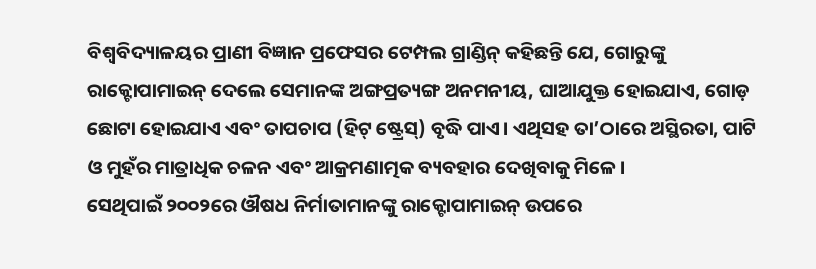ବିଶ୍ୱବିଦ୍ୟାଳୟର ପ୍ରାଣୀ ବିଜ୍ଞାନ ପ୍ରଫେସର ଟେମ୍ପଲ ଗ୍ରାଣ୍ଡିନ୍ କହିଛନ୍ତି ଯେ, ଗୋରୁଙ୍କୁ ରାକ୍ଟୋପାମାଇନ୍ ଦେଲେ ସେମାନଙ୍କ ଅଙ୍ଗପ୍ରତ୍ୟଙ୍ଗ ଅନମନୀୟ, ଘାଆଯୁକ୍ତ ହୋଇଯାଏ, ଗୋଡ଼ ଛୋଟା ହୋଇଯାଏ ଏବଂ ତାପଚାପ (ହିଟ୍ ଷ୍ଟ୍ରେସ୍) ବୃଦ୍ଧି ପାଏ। ଏଥିସହ ତା’ଠାରେ ଅସ୍ଥିରତା, ପାଟି ଓ ମୁହଁର ମାତ୍ରାଧିକ ଚଳନ ଏବଂ ଆକ୍ରମଣାତ୍ମକ ବ୍ୟବହାର ଦେଖିବାକୁ ମିଳେ।
ସେଥିପାଇଁ ୨୦୦୨ରେ ଔଷଧ ନିର୍ମାତାମାନଙ୍କୁ ରାକ୍ଟୋପାମାଇନ୍ ଉପରେ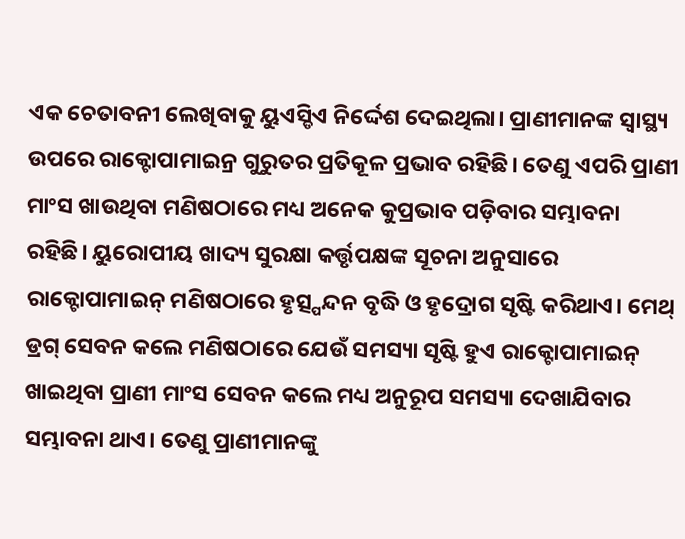ଏକ ଚେତାବନୀ ଲେଖିବାକୁ ୟୁଏସ୍ଡିଏ ନିର୍ଦ୍ଦେଶ ଦେଇଥିଲା। ପ୍ରାଣୀମାନଙ୍କ ସ୍ବାସ୍ଥ୍ୟ ଉପରେ ରାକ୍ଟୋପାମାଇନ୍ର ଗୁରୁତର ପ୍ରତିକୂଳ ପ୍ରଭାବ ରହିଛି। ତେଣୁ ଏପରି ପ୍ରାଣୀ ମାଂସ ଖାଉଥିବା ମଣିଷଠାରେ ମଧ୍ୟ ଅନେକ କୁପ୍ରଭାବ ପଡ଼ିବାର ସମ୍ଭାବନା ରହିଛି। ୟୁରୋପୀୟ ଖାଦ୍ୟ ସୁରକ୍ଷା କର୍ତ୍ତୃପକ୍ଷଙ୍କ ସୂଚନା ଅନୁସାରେ ରାକ୍ଟୋପାମାଇନ୍ ମଣିଷଠାରେ ହୃତ୍ସ୍ପନ୍ଦନ ବୃଦ୍ଧି ଓ ହୃଦ୍ରୋଗ ସୃଷ୍ଟି କରିଥାଏ। ମେଥ୍ ଡ୍ରଗ୍ ସେବନ କଲେ ମଣିଷଠାରେ ଯେଉଁ ସମସ୍ୟା ସୃଷ୍ଟି ହୁଏ ରାକ୍ଟୋପାମାଇନ୍ ଖାଇଥିବା ପ୍ରାଣୀ ମାଂସ ସେବନ କଲେ ମଧ୍ୟ ଅନୁରୂପ ସମସ୍ୟା ଦେଖାଯିବାର ସମ୍ଭାବନା ଥାଏ। ତେଣୁ ପ୍ରାଣୀମାନଙ୍କୁ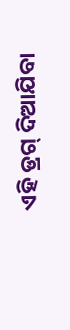ଏହି ଡ୍ରଗ୍ ଦିଆଯିବା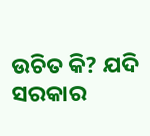ଉଚିତ କି? ଯଦି ସରକାର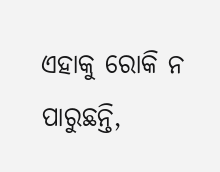ଏହାକୁ ରୋକି ନ ପାରୁଛନ୍ତି,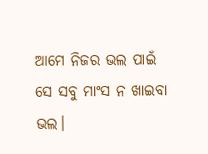ଆମେ ନିଜର ଭଲ ପାଇଁ ସେ ସବୁ ମାଂସ ନ ଖାଇବା ଭଲ।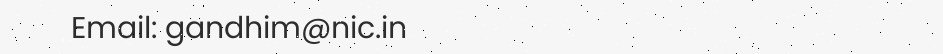Email: gandhim@nic.in